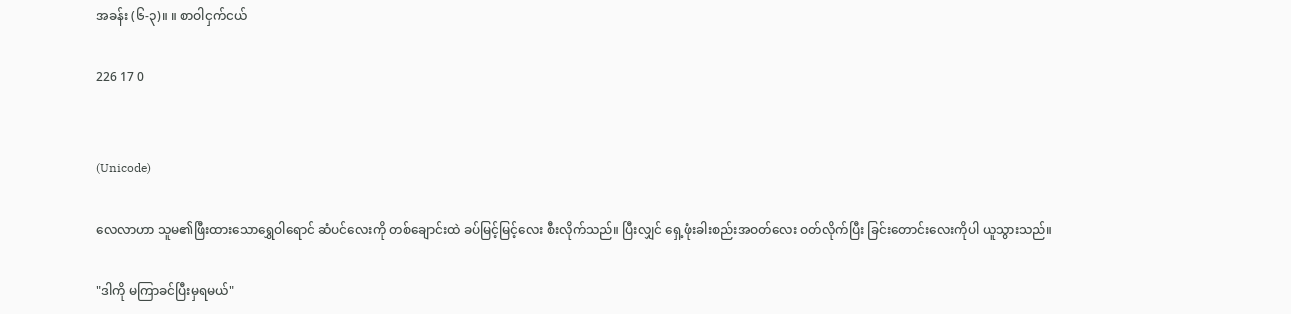အခန်း (၆-၃)။ ။ စာဝါငှက်ငယ်

226 17 0


(Unicode)

လေလာဟာ သူမ၏ဖြီးထားသောရွှေဝါရောင် ဆံပင်လေးကို တစ်ချောင်းထဲ ခပ်မြင့်မြင့်လေး စီးလိုက်သည်။ ပြီးလျှင် ရှေ့ဖုံးခါးစည်းအဝတ်လေး ဝတ်လိုက်ပြီး ခြင်းတောင်းလေးကိုပါ ယူသွားသည်။

"ဒါကို မကြာခင်ပြီးမှရမယ်"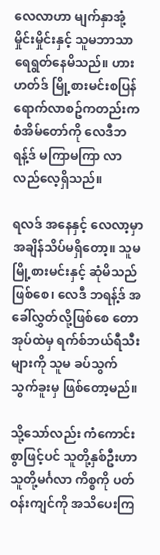လေလာဟာ မျက်နှာအုံ့မှိုင်းမှိုင်းနှင့် သူမဘာသာရေရွတ်နေမိသည်။ ဟားဟတ်ဒ် မြို့စားမင်းစပြန်ရောက်လာစဥ်ကတည်းက စံအိမ်တော်ကို လေဒီဘရန့်ဒ် မကြာမကြာ လာလည်လေ့ရှိသည်။

ရလဒ် အနေနှင့် လေလာ့မှာ အချိန်သိပ်မရှိတော့။ သူမ မြို့စားမင်းနှင့် ဆုံမိသည်ဖြစ်စေ၊ လေဒီ ဘရန့်ဒ် အခေါ်လွှတ်လို့ဖြစ်စေ တောအုပ်ထဲမှ ရက်စ်ဘယ်ရီသီးများကို သူမ ခပ်သွက်သွက်ခူးမှ ဖြစ်တော့မည်။

သို့သော်လည်း ကံကောင်းစွာဖြင့်ပင် သူတို့နှစ်ဦးဟာ သူတို့မင်္ဂလာ ကိစ္စကို ပတ်ဝန်းကျင်ကို အသိပေးကြ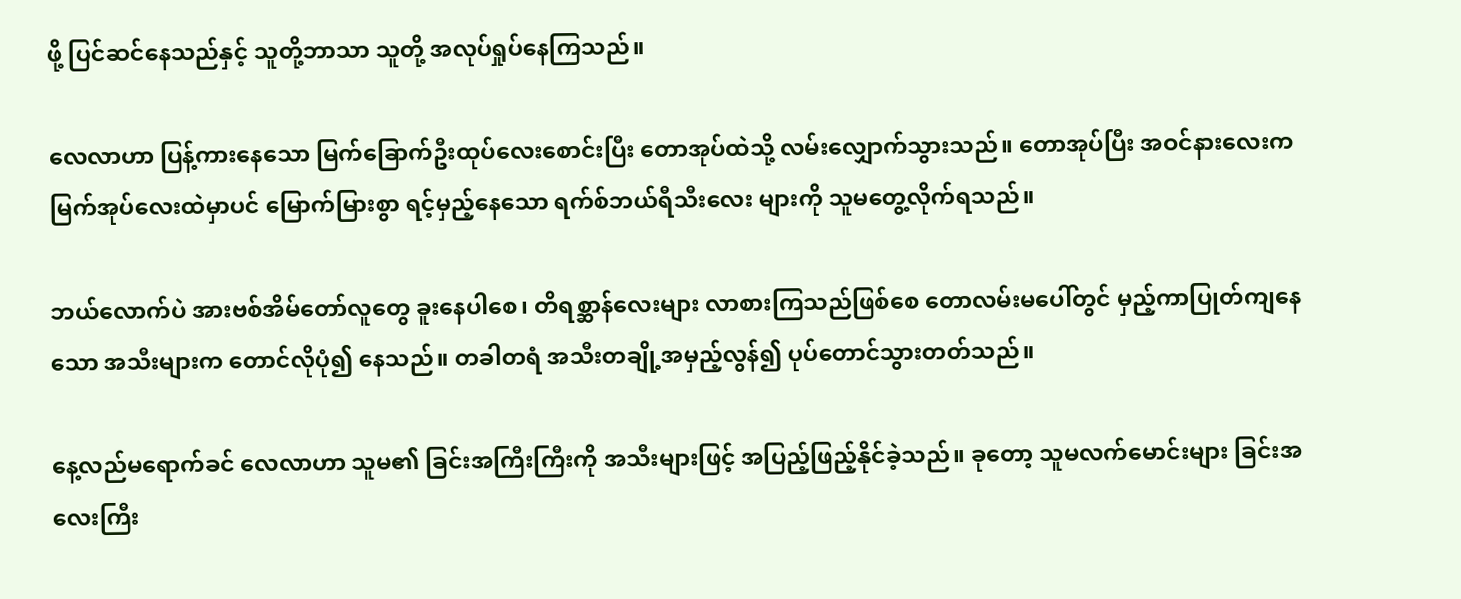ဖို့ ပြင်ဆင်နေသည်နှင့် သူတို့ဘာသာ သူတို့ အလုပ်ရှုပ်နေကြသည်။

လေလာဟာ ပြန့်ကားနေသော မြက်ခြောက်ဦးထုပ်လေးစောင်းပြီး တောအုပ်ထဲသို့ လမ်းလျှောက်သွားသည်။ တောအုပ်ပြီး အဝင်နားလေးက မြက်အုပ်လေးထဲမှာပင် မြောက်မြားစွာ ရင့်မှည့်နေသော ရက်စ်ဘယ်ရီသီးလေး များကို သူမတွေ့လိုက်ရသည်။

ဘယ်လောက်ပဲ အားဗစ်အိမ်တော်လူတွေ ခူးနေပါစေ၊ တိရစ္ဆာန်လေးများ လာစားကြသည်ဖြစ်စေ တောလမ်းမပေါ်တွင် မှည့်ကာပြုတ်ကျနေသော အသီးများက တောင်လိုပုံ၍ နေသည်။ တခါတရံ အသီးတချို့အမှည့်လွန်၍ ပုပ်တောင်သွားတတ်သည်။

နေ့လည်မရောက်ခင် လေလာဟာ သူမ၏ ခြင်းအကြီးကြီးကို အသီးများဖြင့် အပြည့်ဖြည့်နိုင်ခဲ့သည်။ ခုတော့ သူမလက်မောင်းများ ခြင်းအလေးကြီး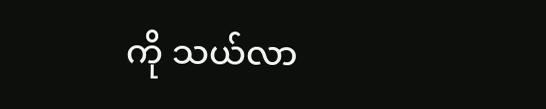ကို သယ်လာ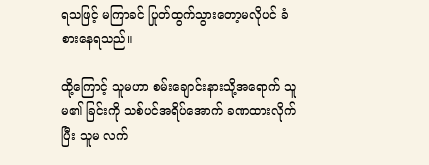ရသဖြင့် မကြာခင် ပြုတ်ထွက်သွားတော့မလိုပင် ခံစားနေရသည်။

ထို့ကြောင့် သူမဟာ စမ်းချောင်းနားသို့အရောက် သူမ၏ ခြင်းကို သစ်ပင်အရိပ်အောက် ခဏထားလိုက်ပြီး သူမ လက်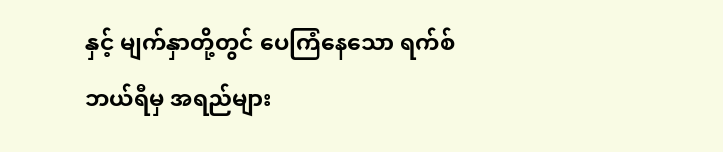နှင့် မျက်နှာတို့တွင် ပေကြံနေသော ရက်စ်ဘယ်ရီမှ အရည်များ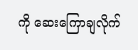ကို ဆေးကြောချလိုက်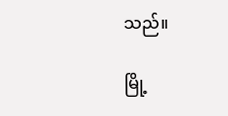သည်။

မြို့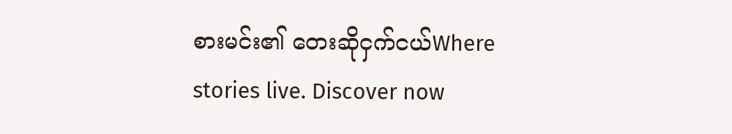စားမင်း၏ တေးဆိုငှက်ငယ်Where stories live. Discover now